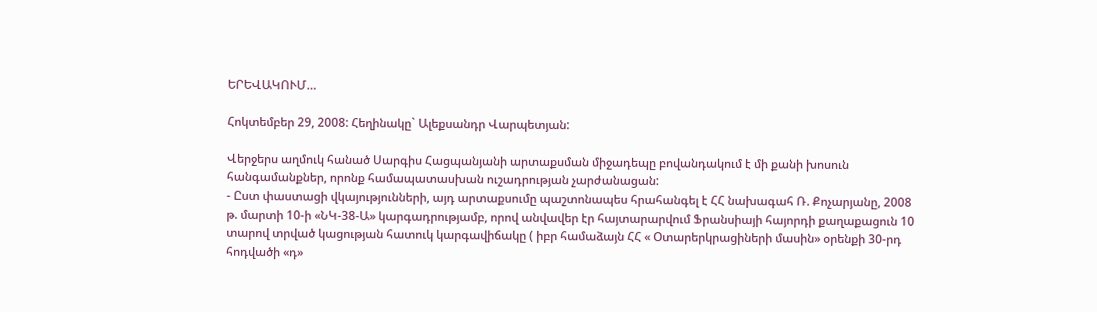ԵՐԵՎԱԿՈՒՄ…

Հոկտեմբեր 29, 2008: Հեղինակը` Ալեքսանդր Վարպետյան:

Վերջերս աղմուկ հանած Սարգիս Հացպանյանի արտաքսման միջադեպը բովանդակում է մի քանի խոսուն հանգամանքներ, որոնք համապատասխան ուշադրության չարժանացան:
- Ըստ փաստացի վկայությունների, այդ արտաքսումը պաշտոնապես հրահանգել է ՀՀ նախագահ Ռ. Քոչարյանը, 2008 թ. մարտի 10-ի «ՆԿ-38-Ա» կարգադրությամբ, որով անվավեր էր հայտարարվում Ֆրանսիայի հայորդի քաղաքացուն 10 տարով տրված կացության հատուկ կարգավիճակը ( իբր համաձայն ՀՀ « Օտարերկրացիների մասին» օրենքի 30-րդ հոդվածի «դ»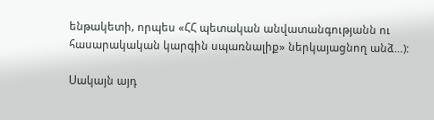ենթակետի, որպես «ՀՀ պետական անվատանգությանն ու հասարակական կարգին սպառնալիք» ներկայացնող անձ…):

Սակայն այդ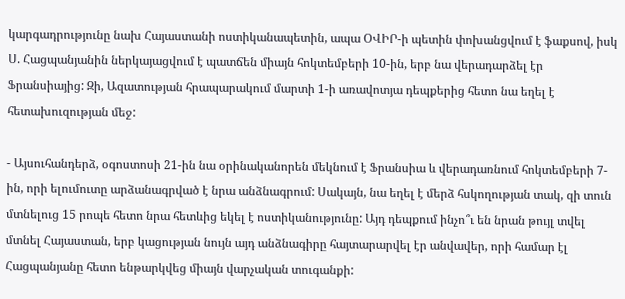կարգադրությունը նախ Հայաստանի ոստիկանապետին, ապա ՕՎԻՐ-ի պետին փոխանցվում է ֆաքսով, իսկ Ս. Հացպանյանին ներկայացվում է պատճեն միայն հոկտեմբերի 10-ին, երբ նա վերադարձել էր Ֆրանսիայից: Զի, Ազատության հրապարակում մարտի 1-ի առավոտյա դեպքերից հետո նա եղել է հետախուզության մեջ:

- Այսուհանդերձ, օգոստոսի 21-ին նա օրինականորեն մեկնում է Ֆրանսիա և վերադառնում հոկտեմբերի 7-ին, որի ելումուտը արձանագրված է նրա անձնագրում: Սակայն, նա եղել է մերձ հսկողության տակ, զի տուն մտնելուց 15 րոպե հետո նրա հետևից եկել է ոստիկանությունը: Այդ դեպքում ինչո՞ւ են նրան թույլ տվել մտնել Հայաստան, երբ կացության նույն այդ անձնագիրը հայտարարվել էր անվավեր, որի համար էլ Հացպանյանը հետո ենթարկվեց միայն վարչական տուգանքի: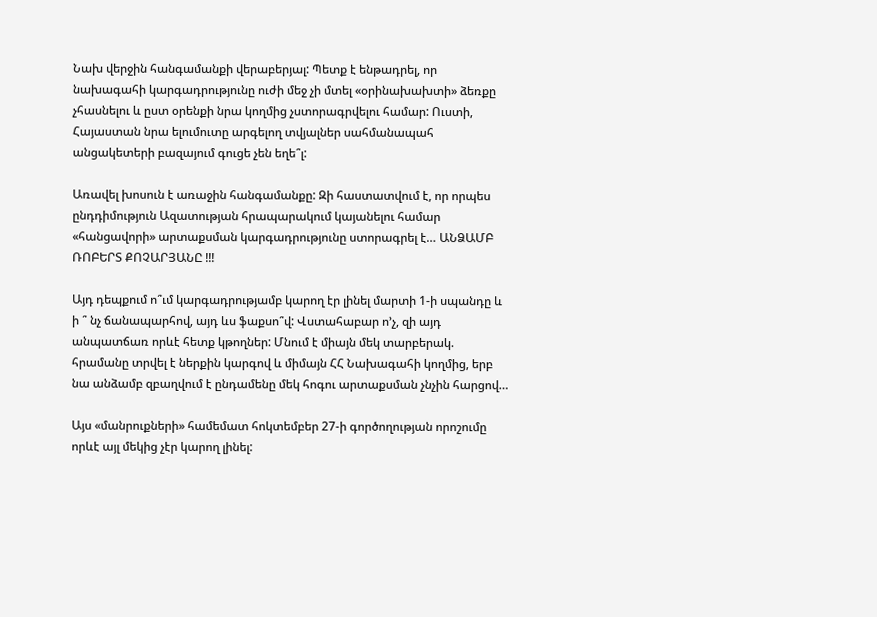Նախ վերջին հանգամանքի վերաբերյալ: Պետք է ենթադրել, որ նախագահի կարգադրությունը ուժի մեջ չի մտել «օրինախախտի» ձեռքը չհասնելու և ըստ օրենքի նրա կողմից չստորագրվելու համար: Ուստի, Հայաստան նրա ելումուտը արգելող տվյալներ սահմանապահ անցակետերի բազայում գուցե չեն եղե՞լ:

Առավել խոսուն է առաջին հանգամանքը: Զի հաստատվում է, որ որպես ընդդիմություն Ազատության հրապարակում կայանելու համար «հանցավորի» արտաքսման կարգադրությունը ստորագրել է… ԱՆՁԱՄԲ ՌՈԲԵՐՏ ՔՈՉԱՐՅԱՆԸ !!!

Այդ դեպքում ո՞ւմ կարգադրությամբ կարող էր լինել մարտի 1-ի սպանդը և ի ՞ նչ ճանապարհով, այդ ևս ֆաքսո՞վ: Վստահաբար ո’չ, զի այդ անպատճառ որևէ հետք կթողներ: Մնում է միայն մեկ տարբերակ. հրամանը տրվել է ներքին կարգով և միմայն ՀՀ Նախագահի կողմից, երբ նա անձամբ զբաղվում է ընդամենը մեկ հոգու արտաքսման չնչին հարցով…

Այս «մանրուքների» համեմատ հոկտեմբեր 27-ի գործողության որոշումը որևէ այլ մեկից չէր կարող լինել: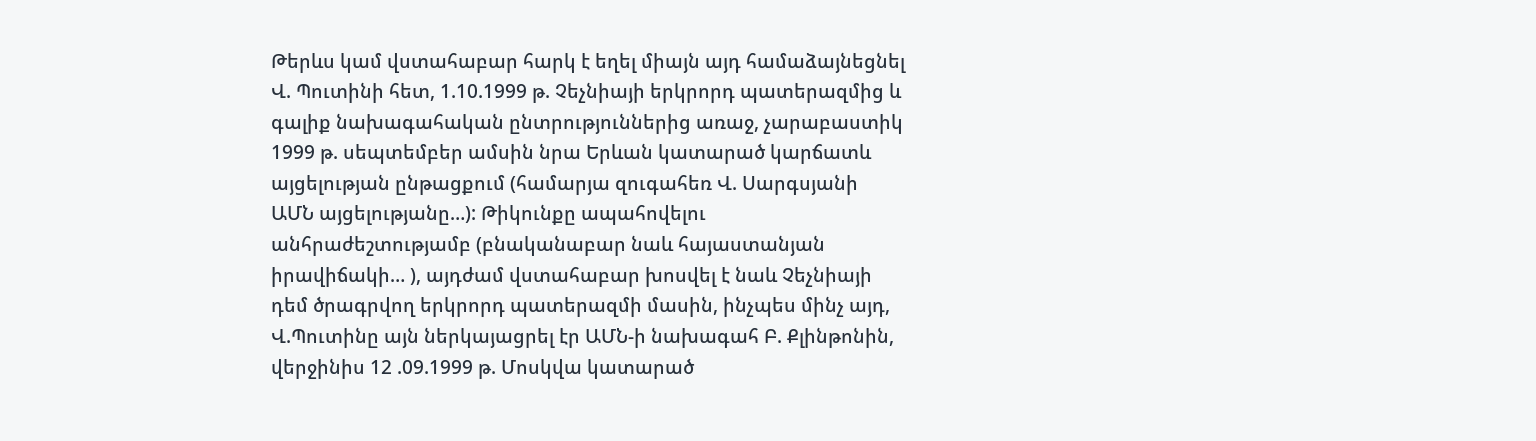Թերևս կամ վստահաբար հարկ է եղել միայն այդ համաձայնեցնել Վ. Պուտինի հետ, 1.10.1999 թ. Չեչնիայի երկրորդ պատերազմից և գալիք նախագահական ընտրություններից առաջ, չարաբաստիկ 1999 թ. սեպտեմբեր ամսին նրա Երևան կատարած կարճատև այցելության ընթացքում (համարյա զուգահեռ Վ. Սարգսյանի ԱՄՆ այցելությանը…): Թիկունքը ապահովելու անհրաժեշտությամբ (բնականաբար նաև հայաստանյան իրավիճակի… ), այդժամ վստահաբար խոսվել է նաև Չեչնիայի դեմ ծրագրվող երկրորդ պատերազմի մասին, ինչպես մինչ այդ, Վ.Պուտինը այն ներկայացրել էր ԱՄՆ-ի նախագահ Բ. Քլինթոնին, վերջինիս 12 .09.1999 թ. Մոսկվա կատարած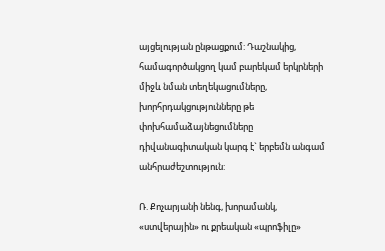այցելության ընթացքում: Դաշնակից, համագործակցող կամ բարեկամ երկրների միջև նման տեղեկացումները, խորհրդակցությունները թե փոխհամաձայնեցումները դիվանագիտական կարգ է` երբեմն անգամ անհրաժեշտություն:

Ռ. Քոչարյանի նենգ, խորամանկ, «ստվերային» ու քրեական «պրոֆիլը»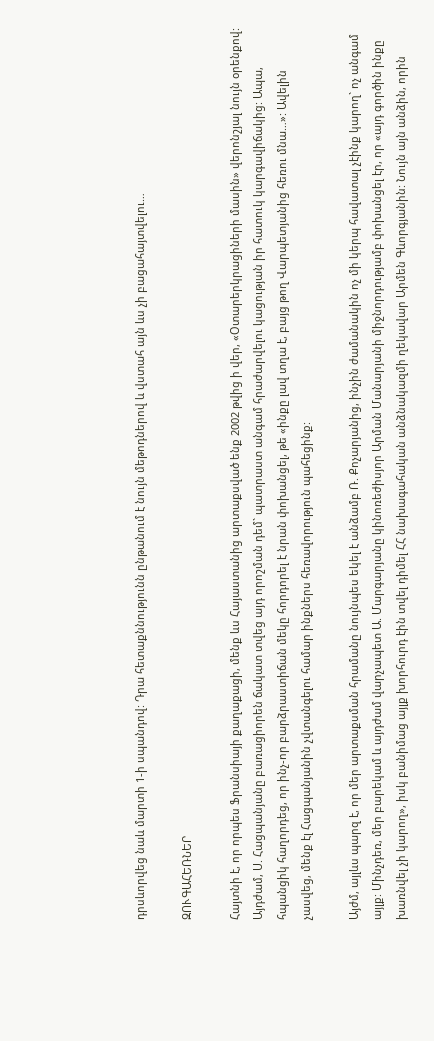դրսևորվեց նաև մարտի 1-ի սպանդով: Դրա հետաքննությունն ընթանում է նույն մեթոդներով և վստահ այն ևս չի բացահայտվելու…

ԶՈՒԳԱՀԵՌՆԵՐ

Հայտնի է, որ որպես Ֆրանսիայի քաղաքացի, մենք ևս Հայաստանից արտաքսված ենք 2002 թվից ի վեր, «Օտարերկրացիների մասին» վերոնշյալ նույն օրենքով: Այդժամ, Ս. Հացպանյանը բառացիորեն ճակատ տվեց այդ որոշման դեմ` պատրաստ անգամ հրաժարվելու կացության իր հատուկ կարգավիճակից: Ապա, հպանցիկ հաղորդեց, որ ինչ-որ բարձրաստիճան մեկը հորդորել է նրան փոխանցել, թե «ինքը լավ տղա է, բայց թող Վարպետյանից հեռու մնա…»: Ավելին չասվեց, մենք էլ Հացպանյանին չվտանգելու համար ինքներս հեռավորություն պահեցինք:

Այժմ, այլևս պարզ է, որ մեր արտաքսման հրամանը նույնպես եկել է անձամբ Ռ. Քոչարյանից, ինչին ժամանակին ոչ մի կերպ հավատալ չէինք կարող` ոչ անգամ այլք: Մինչդեռ, մեր բարեկամ և այդժամ վարչապետ Ա. Մարգարյանը կինոռեժիսյոր Արման Մանարյանի միջնորդությամբ փոխանցել էր, որ «այդ գործին ինքը խառնվել չի կարող», իսկ բանիմաց այլք խորհուրդ էին տվել դիմել ՀՀ նախագահական անձնակազմի ղեկավար Արմեն Գևորգյանին: Նույն այն անձին, որին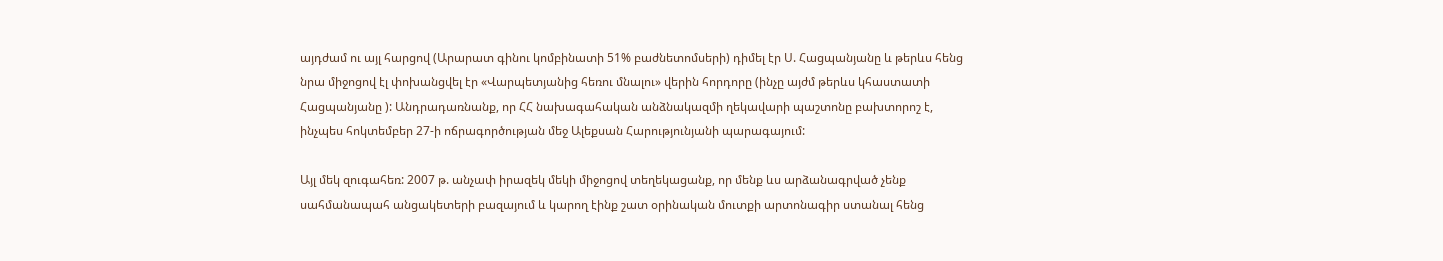այդժամ ու այլ հարցով (Արարատ գինու կոմբինատի 51% բաժնետոմսերի) դիմել էր Ս. Հացպանյանը և թերևս հենց նրա միջոցով էլ փոխանցվել էր «Վարպետյանից հեռու մնալու» վերին հորդորը (ինչը այժմ թերևս կհաստատի Հացպանյանը ): Անդրադառնանք, որ ՀՀ նախագահական անձնակազմի ղեկավարի պաշտոնը բախտորոշ է, ինչպես հոկտեմբեր 27-ի ոճրագործության մեջ Ալեքսան Հարությունյանի պարագայում:

Այլ մեկ զուգահեռ: 2007 թ. անչափ իրազեկ մեկի միջոցով տեղեկացանք, որ մենք ևս արձանագրված չենք սահմանապահ անցակետերի բազայում և կարող էինք շատ օրինական մուտքի արտոնագիր ստանալ հենց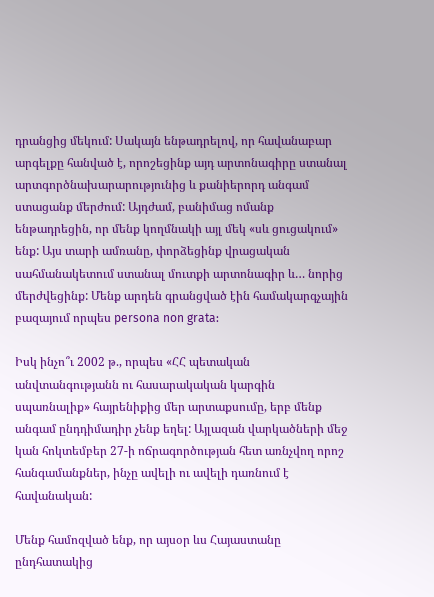դրանցից մեկում: Սակայն ենթադրելով, որ հավանաբար արգելքը հանված է, որոշեցինք այդ արտոնագիրը ստանալ արտգործնախարարությունից և քանիերորդ անգամ ստացանք մերժում: Այդժամ, բանիմաց ոմանք ենթադրեցին, որ մենք կողմնակի այլ մեկ «սև ցուցակում» ենք: Այս տարի ամռանը, փորձեցինք վրացական սահմանակետում ստանալ մուտքի արտոնագիր և… նորից մերժվեցինք: Մենք արդեն գրանցված էին համակարգչային բազայում որպես persona non grata:

Իսկ ինչո՞ւ 2002 թ., որպես «ՀՀ պետական անվտանգությանն ու հասարակական կարգին սպառնալիք» հայրենիքից մեր արտաքսումը, երբ մենք անգամ ընդդիմադիր չենք եղել: Այլազան վարկածների մեջ կան հոկտեմբեր 27-ի ոճրագործության հետ առնչվող որոշ հանգամանքներ, ինչը ավելի ու ավելի դառնում է հավանական:

Մենք համոզված ենք, որ այսօր ևս Հայաստանը ընդհատակից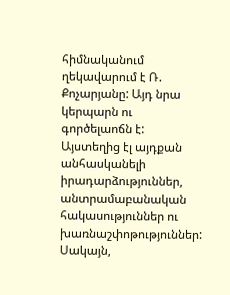հիմնականում ղեկավարում է Ռ. Քոչարյանը: Այդ նրա կերպարն ու գործելաոճն է: Այստեղից էլ այդքան անհասկանելի իրադարձություններ, անտրամաբանական հակասություններ ու խառնաշփոթություններ:
Սակայն,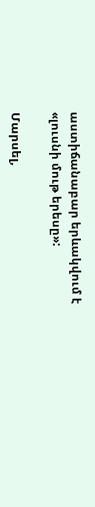աստիճանաբար երևակվում է «լուսնի մութ երեսը»:

Մարսել,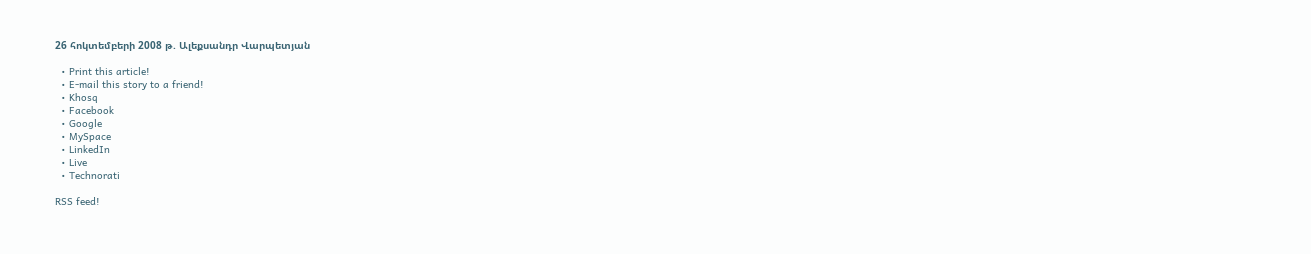26 հոկտեմբերի 2008 թ. Ալեքսանդր Վարպետյան

  • Print this article!
  • E-mail this story to a friend!
  • Khosq
  • Facebook
  • Google
  • MySpace
  • LinkedIn
  • Live
  • Technorati

RSS feed!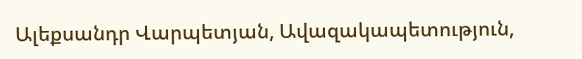Ալեքսանդր Վարպետյան, Ավազակապետություն,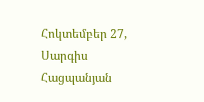Հոկտեմբեր 27, Սարգիս Հացպանյան